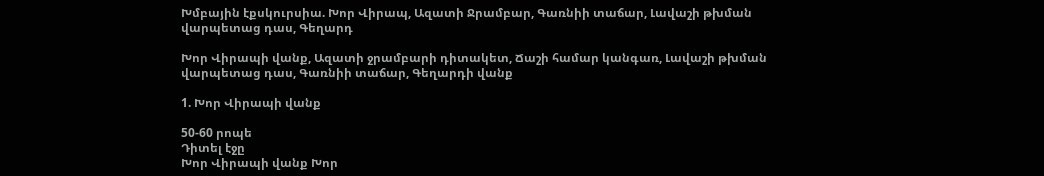Խմբային էքսկուրսիա. Խոր Վիրապ, Ազատի Ջրամբար, Գառնիի տաճար, Լավաշի թխման վարպետաց դաս, Գեղարդ

Խոր Վիրապի վանք, Ազատի ջրամբարի դիտակետ, Ճաշի համար կանգառ, Լավաշի թխման վարպետաց դաս, Գառնիի տաճար, Գեղարդի վանք

1. Խոր Վիրապի վանք

50-60 րոպե
Դիտել էջը
Խոր Վիրապի վանք Խոր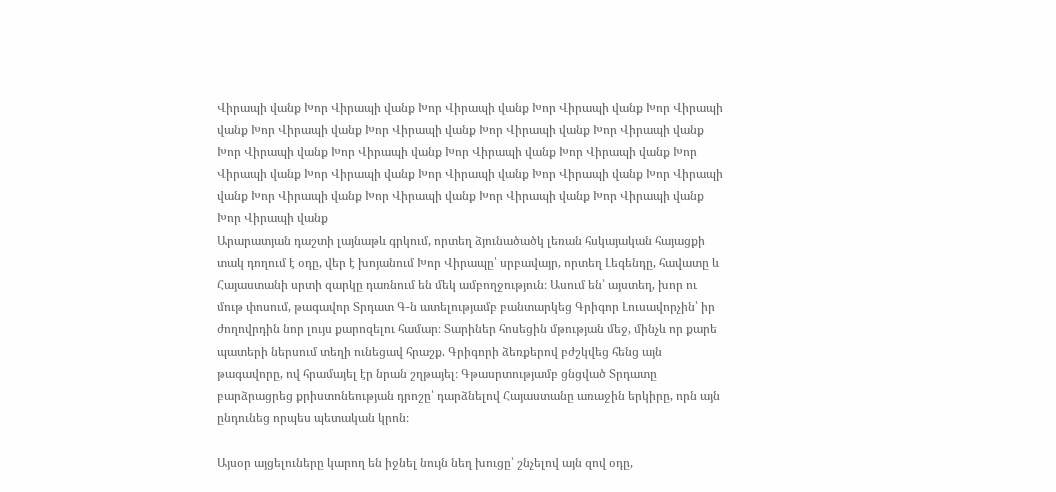Վիրապի վանք Խոր Վիրապի վանք Խոր Վիրապի վանք Խոր Վիրապի վանք Խոր Վիրապի վանք Խոր Վիրապի վանք Խոր Վիրապի վանք Խոր Վիրապի վանք Խոր Վիրապի վանք Խոր Վիրապի վանք Խոր Վիրապի վանք Խոր Վիրապի վանք Խոր Վիրապի վանք Խոր Վիրապի վանք Խոր Վիրապի վանք Խոր Վիրապի վանք Խոր Վիրապի վանք Խոր Վիրապի վանք Խոր Վիրապի վանք Խոր Վիրապի վանք Խոր Վիրապի վանք Խոր Վիրապի վանք Խոր Վիրապի վանք
Արարատյան դաշտի լայնաթև գրկում, որտեղ ձյունածածկ լեռան հսկայական հայացքի տակ դողում է օդը, վեր է խոյանում Խոր Վիրապը՝ սրբավայր, որտեղ Լեգենդը, հավատը և Հայաստանի սրտի զարկը դառնում են մեկ ամբողջություն։ Ասում են՝ այստեղ, խոր ու մութ փոսում, թագավոր Տրդատ Գ-ն ատելությամբ բանտարկեց Գրիգոր Լուսավորչին՝ իր ժողովրդին նոր լույս քարոզելու համար։ Տարիներ հոսեցին մթության մեջ, մինչև որ քարե պատերի ներսում տեղի ունեցավ հրաշք. Գրիգորի ձեռքերով բժշկվեց հենց այն թագավորը, ով հրամայել էր նրան շղթայել։ Գթասրտությամբ ցնցված Տրդատը բարձրացրեց քրիստոնեության դրոշը՝ դարձնելով Հայաստանը առաջին երկիրը, որն այն ընդունեց որպես պետական կրոն։

Այսօր այցելուները կարող են իջնել նույն նեղ խուցը՝ շնչելով այն զով օդը,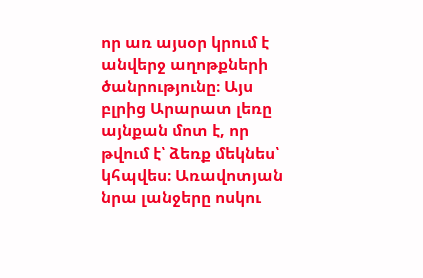որ առ այսօր կրում է անվերջ աղոթքների ծանրությունը։ Այս բլրից Արարատ լեռը այնքան մոտ է, որ թվում է՝ ձեռք մեկնես՝ կհպվես։ Առավոտյան նրա լանջերը ոսկու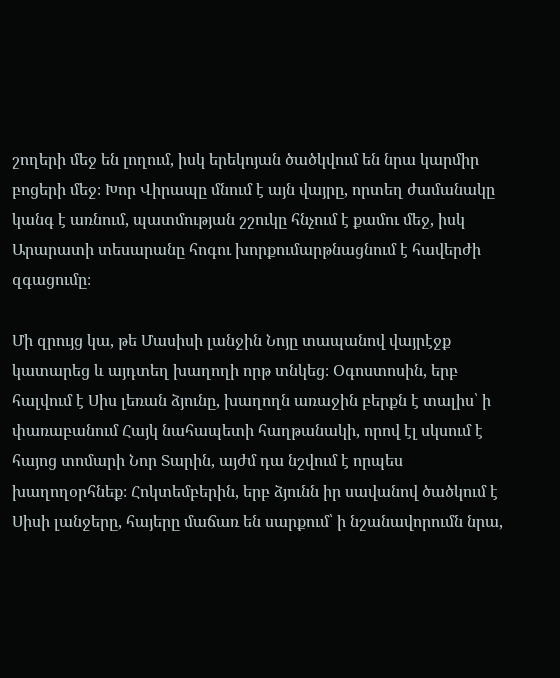շողերի մեջ են լողում, իսկ երեկոյան ծածկվում են նրա կարմիր բոցերի մեջ։ Խոր Վիրապը մնում է այն վայրը, որտեղ ժամանակը կանգ է առնում, պատմության շշուկը հնչում է քամու մեջ, իսկ Արարատի տեսարանը հոգու խորքումարթնացնում է հավերժի զգացումը։

Մի զրույց կա, թե Մասիսի լանջին Նոյը տապանով վայրէջք կատարեց և այդտեղ խաղողի որթ տնկեց։ Օգոստոսին, երբ հալվում է Սիս լեռան ձյունը, խաղողն առաջին բերքն է տալիս՝ ի փառաբանում Հայկ նահապետի հաղթանակի, որով էլ սկսում է հայոց տոմարի Նոր Տարին, այժմ դա նշվում է որպես խաղողօրհնեք։ Հոկտեմբերին, երբ ձյունն իր սավանով ծածկում է Սիսի լանջերը, հայերը մաճառ են սարքում՝ ի նշանավորումն նրա,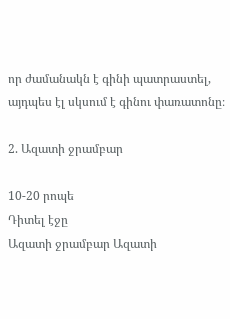որ ժամանակն է գինի պատրաստել, այդպես էլ սկսում է գինու փառատոնը։

2. Ազատի ջրամբար

10-20 րոպե
Դիտել էջը
Ազատի ջրամբար Ազատի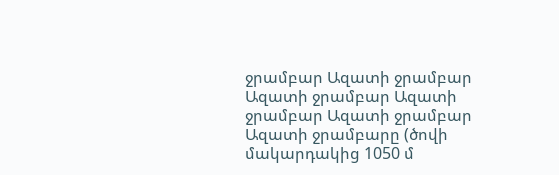ջրամբար Ազատի ջրամբար Ազատի ջրամբար Ազատի ջրամբար Ազատի ջրամբար
Ազատի ջրամբարը (ծովի մակարդակից 1050 մ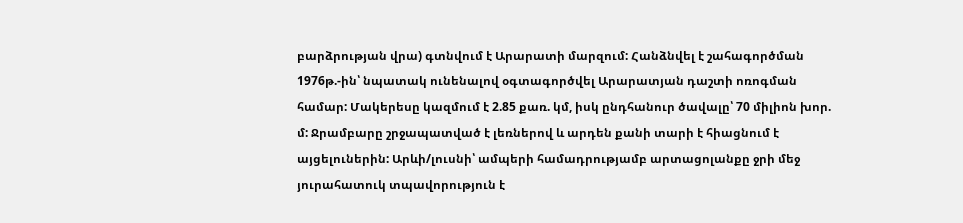բարձրության վրա) գտնվում է Արարատի մարզում: Հանձնվել է շահագործման 1976թ.-ին՝ նպատակ ունենալով օգտագործվել Արարատյան դաշտի ոռոգման համար: Մակերեսը կազմում է 2.85 քառ. կմ, իսկ ընդհանուր ծավալը՝ 70 միլիոն խոր. մ: Ջրամբարը շրջապատված է լեռներով և արդեն քանի տարի է հիացնում է այցելուներին: Արևի/լուսնի՝ ամպերի համադրությամբ արտացոլանքը ջրի մեջ յուրահատուկ տպավորություն է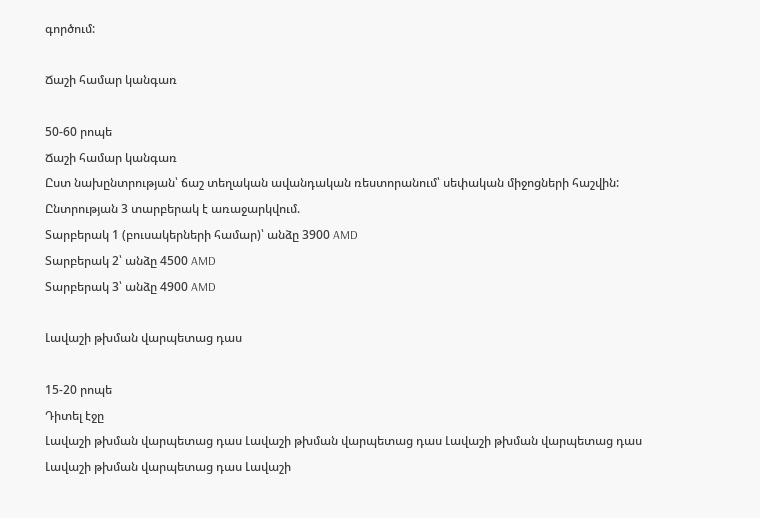գործում:

Ճաշի համար կանգառ

50-60 րոպե
Ճաշի համար կանգառ
Ըստ նախընտրության՝ ճաշ տեղական ավանդական ռեստորանում՝ սեփական միջոցների հաշվին: Ընտրության 3 տարբերակ է առաջարկվում.
Տարբերակ 1 (բուսակերների համար)՝ անձը 3900 AMD
Տարբերակ 2՝ անձը 4500 AMD
Տարբերակ 3՝ անձը 4900 AMD

Լավաշի թխման վարպետաց դաս

15-20 րոպե
Դիտել էջը
Լավաշի թխման վարպետաց դաս Լավաշի թխման վարպետաց դաս Լավաշի թխման վարպետաց դաս Լավաշի թխման վարպետաց դաս Լավաշի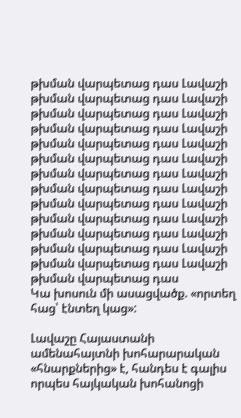թխման վարպետաց դաս Լավաշի թխման վարպետաց դաս Լավաշի թխման վարպետաց դաս Լավաշի թխման վարպետաց դաս Լավաշի թխման վարպետաց դաս Լավաշի թխման վարպետաց դաս Լավաշի թխման վարպետաց դաս Լավաշի թխման վարպետաց դաս Լավաշի թխման վարպետաց դաս Լավաշի թխման վարպետաց դաս Լավաշի թխման վարպետաց դաս Լավաշի թխման վարպետաց դաս Լավաշի թխման վարպետաց դաս Լավաշի թխման վարպետաց դաս
Կա խոսուն մի ասացվածք. «որտեղ հաց՝ էնտեղ կաց»:

Լավաշը Հայաստանի ամենահայտնի խոհարարական «հնարքներից» է, հանդես է գալիս որպես հայկական խոհանոցի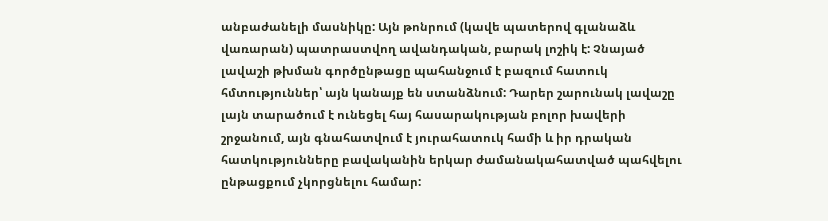անբաժանելի մասնիկը: Այն թոնրում (կավե պատերով գլանաձև վառարան) պատրաստվող ավանդական, բարակ լոշիկ է: Չնայած լավաշի թխման գործընթացը պահանջում է բազում հատուկ հմտություններ՝ այն կանայք են ստանձնում: Դարեր շարունակ լավաշը լայն տարածում է ունեցել հայ հասարակության բոլոր խավերի շրջանում, այն գնահատվում է յուրահատուկ համի և իր դրական հատկությունները բավականին երկար ժամանակահատված պահվելու ընթացքում չկորցնելու համար: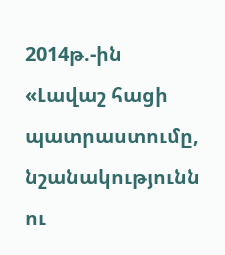2014թ.-ին «Լավաշ հացի պատրաստումը, նշանակությունն ու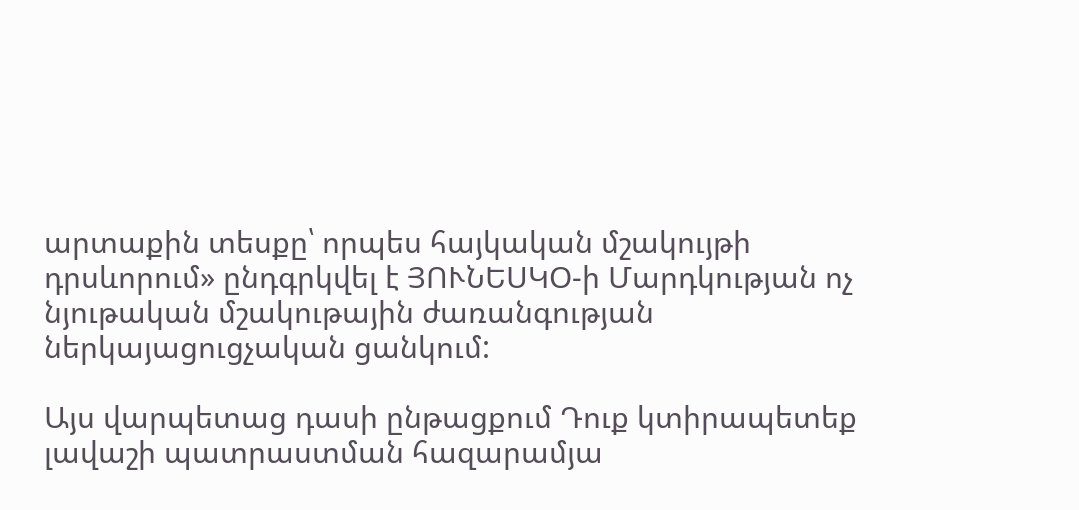արտաքին տեսքը՝ որպես հայկական մշակույթի դրսևորում» ընդգրկվել է ՅՈՒՆԵՍԿՕ-ի Մարդկության ոչ նյութական մշակութային ժառանգության ներկայացուցչական ցանկում:

Այս վարպետաց դասի ընթացքում Դուք կտիրապետեք լավաշի պատրաստման հազարամյա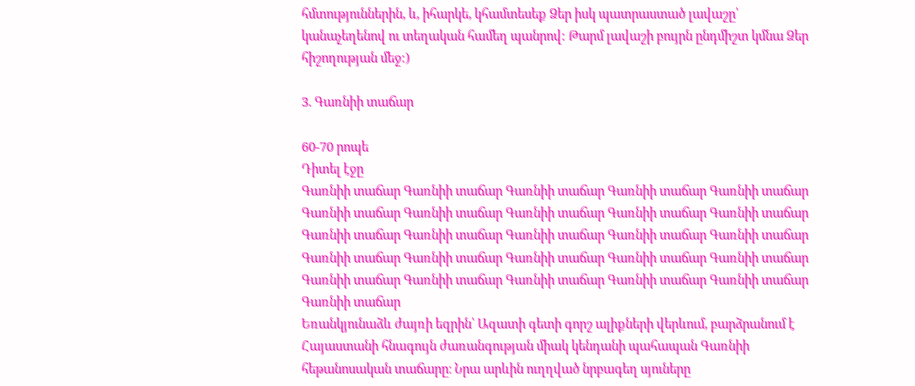հմտություններին, և, իհարկե, կհամտեսեք Ձեր իսկ պատրաստած լավաշը՝ կանաչեղենով ու տեղական համեղ պանրով: Թարմ լավաշի բույրն ընդմիշտ կմնա Ձեր հիշողության մեջ:)

3. Գառնիի տաճար

60-70 րոպե
Դիտել էջը
Գառնիի տաճար Գառնիի տաճար Գառնիի տաճար Գառնիի տաճար Գառնիի տաճար Գառնիի տաճար Գառնիի տաճար Գառնիի տաճար Գառնիի տաճար Գառնիի տաճար Գառնիի տաճար Գառնիի տաճար Գառնիի տաճար Գառնիի տաճար Գառնիի տաճար Գառնիի տաճար Գառնիի տաճար Գառնիի տաճար Գառնիի տաճար Գառնիի տաճար Գառնիի տաճար Գառնիի տաճար Գառնիի տաճար Գառնիի տաճար Գառնիի տաճար Գառնիի տաճար
Եռանկյունաձև ժայռի եզրին՝ Ազատի գետի գորշ ալիքների վերևում, բարձրանում է Հայաստանի հնագույն ժառանգության միակ կենդանի պահապան Գառնիի հեթանոսական տաճարը։ Նրա արևին ուղղված նրբագեղ սյուները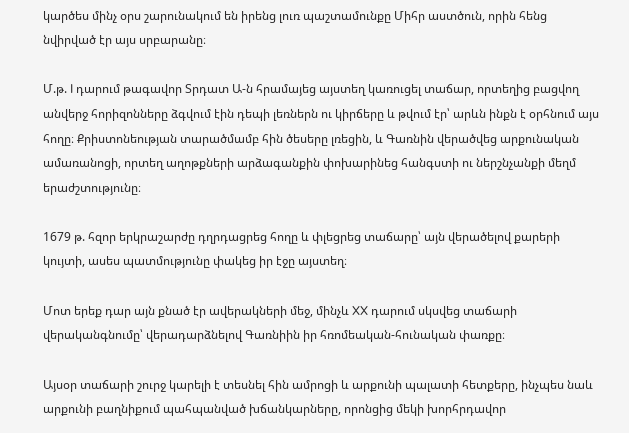կարծես մինչ օրս շարունակում են իրենց լուռ պաշտամունքը Միհր աստծուն, որին հենց նվիրված էր այս սրբարանը։

Մ.թ. I դարում թագավոր Տրդատ Ա-ն հրամայեց այստեղ կառուցել տաճար, որտեղից բացվող անվերջ հորիզոնները ձգվում էին դեպի լեռներն ու կիրճերը և թվում էր՝ արևն ինքն է օրհնում այս հողը։ Քրիստոնեության տարածմամբ հին ծեսերը լռեցին, և Գառնին վերածվեց արքունական ամառանոցի, որտեղ աղոթքների արձագանքին փոխարինեց հանգստի ու ներշնչանքի մեղմ երաժշտությունը։

1679 թ. հզոր երկրաշարժը դղրդացրեց հողը և փլեցրեց տաճարը՝ այն վերածելով քարերի կույտի, ասես պատմությունը փակեց իր էջը այստեղ։

Մոտ երեք դար այն քնած էր ավերակների մեջ, մինչև XX դարում սկսվեց տաճարի վերականգնումը՝ վերադարձնելով Գառնիին իր հռոմեական‑հունական փառքը։

Այսօր տաճարի շուրջ կարելի է տեսնել հին ամրոցի և արքունի պալատի հետքերը, ինչպես նաև արքունի բաղնիքում պահպանված խճանկարները, որոնցից մեկի խորհրդավոր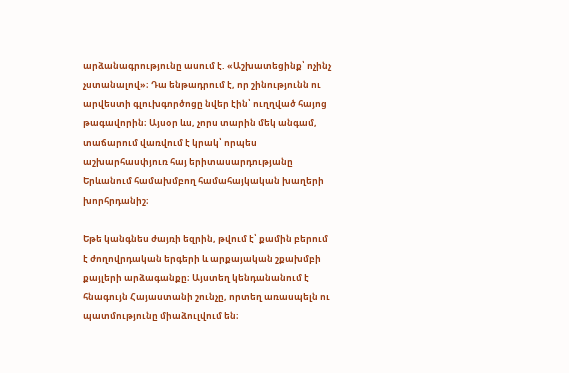արձանագրությունը ասում է. «Աշխատեցինք՝ ոչինչ չստանալով»։ Դա ենթադրում է, որ շինությունն ու արվեստի գլուխգործոցը նվեր էին՝ ուղղված հայոց թագավորին։ Այսօր ևս, չորս տարին մեկ անգամ, տաճարում վառվում է կրակ՝ որպես աշխարհասփյուռ հայ երիտասարդությանը Երևանում համախմբող համահայկական խաղերի խորհրդանիշ։

Եթե կանգնես ժայռի եզրին, թվում է՝ քամին բերում է ժողովրդական երգերի և արքայական շքախմբի քայլերի արձագանքը։ Այստեղ կենդանանում է հնագույն Հայաստանի շունչը, որտեղ առասպելն ու պատմությունը միաձուլվում են։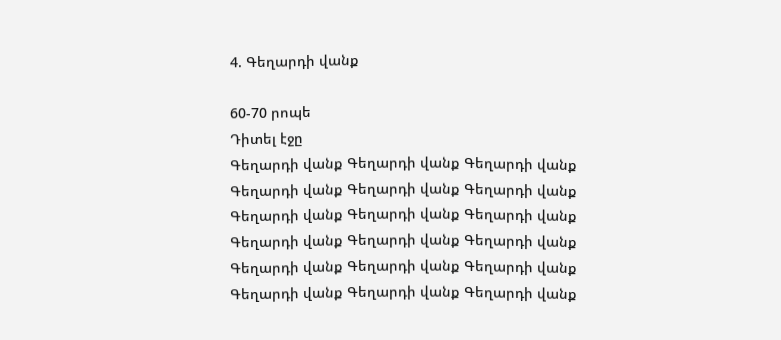4. Գեղարդի վանք

60-70 րոպե
Դիտել էջը
Գեղարդի վանք Գեղարդի վանք Գեղարդի վանք Գեղարդի վանք Գեղարդի վանք Գեղարդի վանք Գեղարդի վանք Գեղարդի վանք Գեղարդի վանք Գեղարդի վանք Գեղարդի վանք Գեղարդի վանք Գեղարդի վանք Գեղարդի վանք Գեղարդի վանք Գեղարդի վանք Գեղարդի վանք Գեղարդի վանք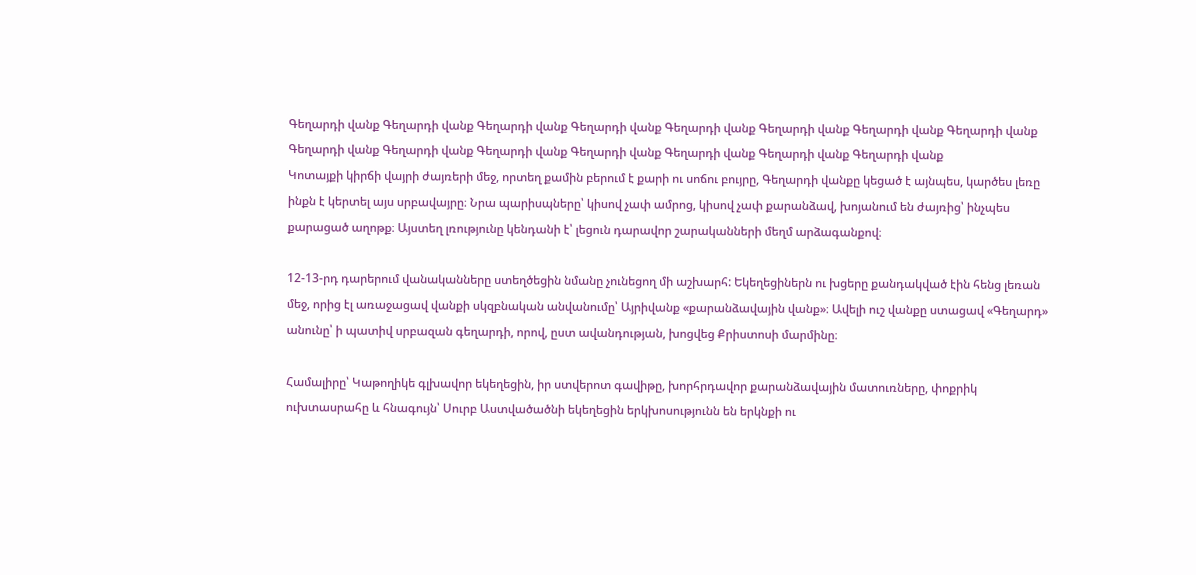Գեղարդի վանք Գեղարդի վանք Գեղարդի վանք Գեղարդի վանք Գեղարդի վանք Գեղարդի վանք Գեղարդի վանք Գեղարդի վանք Գեղարդի վանք Գեղարդի վանք Գեղարդի վանք Գեղարդի վանք Գեղարդի վանք Գեղարդի վանք Գեղարդի վանք
Կոտայքի կիրճի վայրի ժայռերի մեջ, որտեղ քամին բերում է քարի ու սոճու բույրը, Գեղարդի վանքը կեցած է այնպես, կարծես լեռը ինքն է կերտել այս սրբավայրը։ Նրա պարիսպները՝ կիսով չափ ամրոց, կիսով չափ քարանձավ, խոյանում են ժայռից՝ ինչպես քարացած աղոթք։ Այստեղ լռությունը կենդանի է՝ լեցուն դարավոր շարականների մեղմ արձագանքով։

12-13-րդ դարերում վանականները ստեղծեցին նմանը չունեցող մի աշխարհ: Եկեղեցիներն ու խցերը քանդակված էին հենց լեռան մեջ, որից էլ առաջացավ վանքի սկզբնական անվանումը՝ Այրիվանք «քարանձավային վանք»։ Ավելի ուշ վանքը ստացավ «Գեղարդ» անունը՝ ի պատիվ սրբազան գեղարդի, որով, ըստ ավանդության, խոցվեց Քրիստոսի մարմինը։

Համալիրը՝ Կաթողիկե գլխավոր եկեղեցին, իր ստվերոտ գավիթը, խորհրդավոր քարանձավային մատուռները, փոքրիկ ուխտասրահը և հնագույն՝ Սուրբ Աստվածածնի եկեղեցին երկխոսությունն են երկնքի ու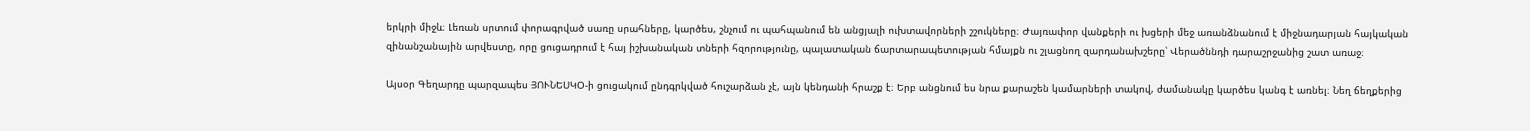երկրի միջև։ Լեռան սրտում փորագրված սառը սրահները, կարծես, շնչում ու պահպանում են անցյալի ուխտավորների շշուկները։ Ժայռափոր վանքերի ու խցերի մեջ առանձնանում է միջնադարյան հայկական զինանշանային արվեստը, որը ցուցադրում է հայ իշխանական տների հզորությունը, պալատական ճարտարապետության հմայքն ու շլացնող զարդանախշերը՝ Վերածննդի դարաշրջանից շատ առաջ։

Այսօր Գեղարդը պարզապես ՅՈՒՆԵՍԿՕ-ի ցուցակում ընդգրկված հուշարձան չէ, այն կենդանի հրաշք է։ Երբ անցնում ես նրա քարաշեն կամարների տակով, ժամանակը կարծես կանգ է առնել։ Նեղ ճեղքերից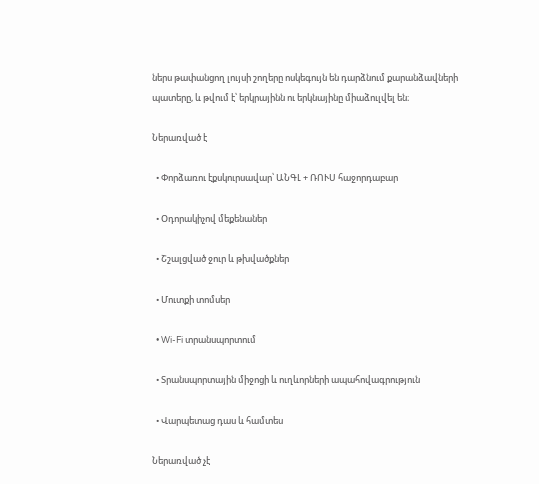ներս թափանցող լույսի շողերը ոսկեգույն են դարձնում քարանձավների պատերը, և թվում է՝ երկրայինն ու երկնայինը միաձուլվել են։

Ներառված է

  • Փորձառու էքսկուրսավար՝ ԱՆԳԼ + ՌՈՒՍ հաջորդաբար

  • Օդորակիչով մեքենաներ

  • Շշալցված ջուր և թխվածքներ

  • Մուտքի տոմսեր

  • Wi-Fi տրանսպորտում

  • Տրանսպորտային միջոցի և ուղևորների ապահովագրություն

  • Վարպետաց դաս և համտես

Ներառված չէ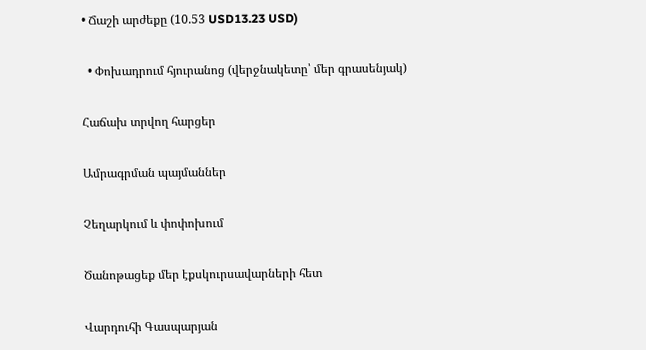• Ճաշի արժեքը (10.53 USD13.23 USD)

  • Փոխադրում հյուրանոց (վերջնակետը՝ մեր գրասենյակ)

Հաճախ տրվող հարցեր

Ամրագրման պայմաններ

Չեղարկում և փոփոխում

Ծանոթացեք մեր էքսկուրսավարների հետ

Վարդուհի Գասպարյան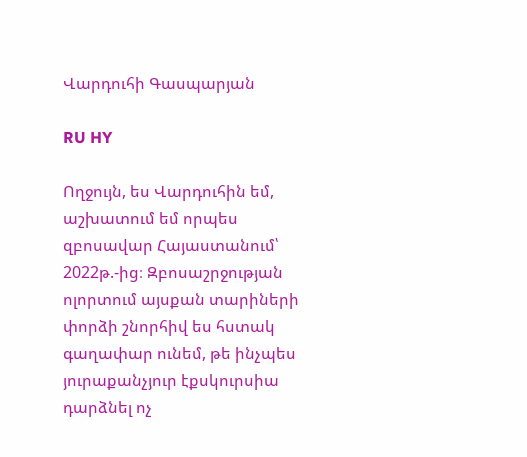Վարդուհի Գասպարյան

RU HY

Ողջույն, ես Վարդուհին եմ, աշխատում եմ որպես զբոսավար Հայաստանում՝ 2022թ.-ից։ Զբոսաշրջության ոլորտում այսքան տարիների փորձի շնորհիվ ես հստակ գաղափար ունեմ, թե ինչպես յուրաքանչյուր էքսկուրսիա դարձնել ոչ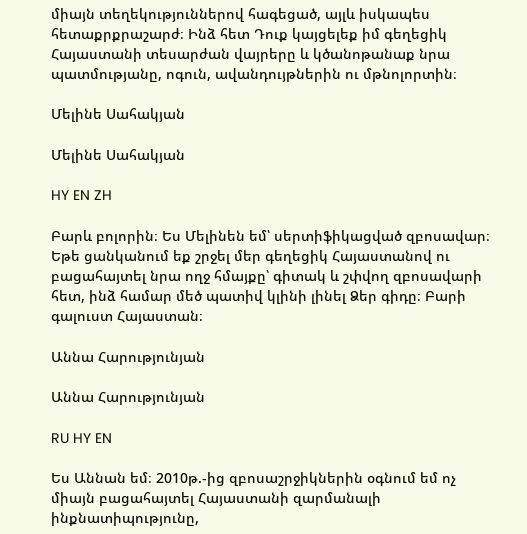միայն տեղեկություններով հագեցած, այլև իսկապես հետաքրքրաշարժ։ Ինձ հետ Դուք կայցելեք իմ գեղեցիկ Հայաստանի տեսարժան վայրերը և կծանոթանաք նրա պատմությանը, ոգուն, ավանդույթներին ու մթնոլորտին։

Մելինե Սահակյան

Մելինե Սահակյան

HY EN ZH

Բարև բոլորին։ Ես Մելինեն եմ՝ սերտիֆիկացված զբոսավար։ Եթե ցանկանում եք շրջել մեր գեղեցիկ Հայաստանով ու բացահայտել նրա ողջ հմայքը՝ գիտակ և շփվող զբոսավարի հետ, ինձ համար մեծ պատիվ կլինի լինել Ձեր գիդը։ Բարի գալուստ Հայաստան։

Աննա Հարությունյան

Աննա Հարությունյան

RU HY EN

Ես Աննան եմ։ 2010թ.-ից զբոսաշրջիկներին օգնում եմ ոչ միայն բացահայտել Հայաստանի զարմանալի ինքնատիպությունը,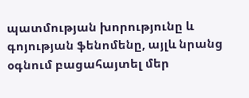պատմության խորությունը և գոյության ֆենոմենը, այլև նրանց օգնում բացահայտել մեր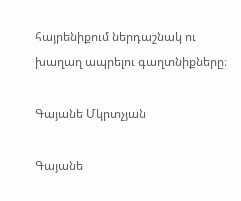հայրենիքում ներդաշնակ ու խաղաղ ապրելու գաղտնիքները։

Գայանե Մկրտչյան

Գայանե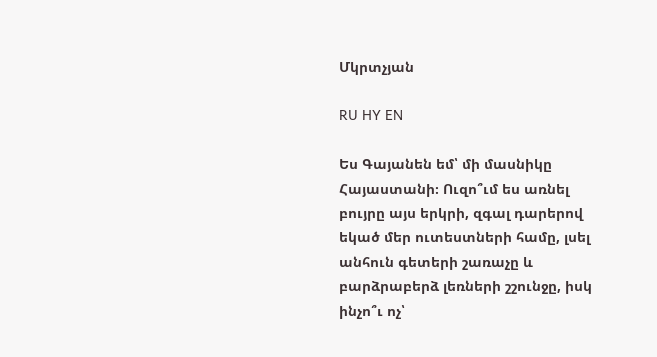Մկրտչյան

RU HY EN

Ես Գայանեն եմ՝ մի մասնիկը Հայաստանի։ Ուզո՞ւմ ես առնել բույրը այս երկրի, զգալ դարերով եկած մեր ուտեստների համը, լսել անհուն գետերի շառաչը և բարձրաբերձ լեռների շշունջը, իսկ ինչո՞ւ ոչ՝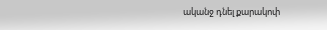ականջ դնել քարակոփ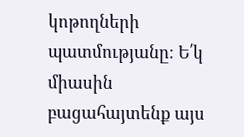կոթողների պատմությանը։ Ե՛կ միասին բացահայտենք այս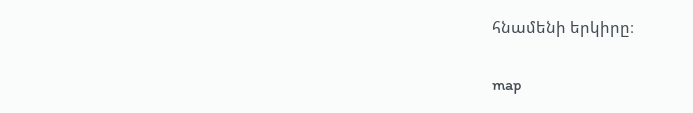հնամենի երկիրը։

map